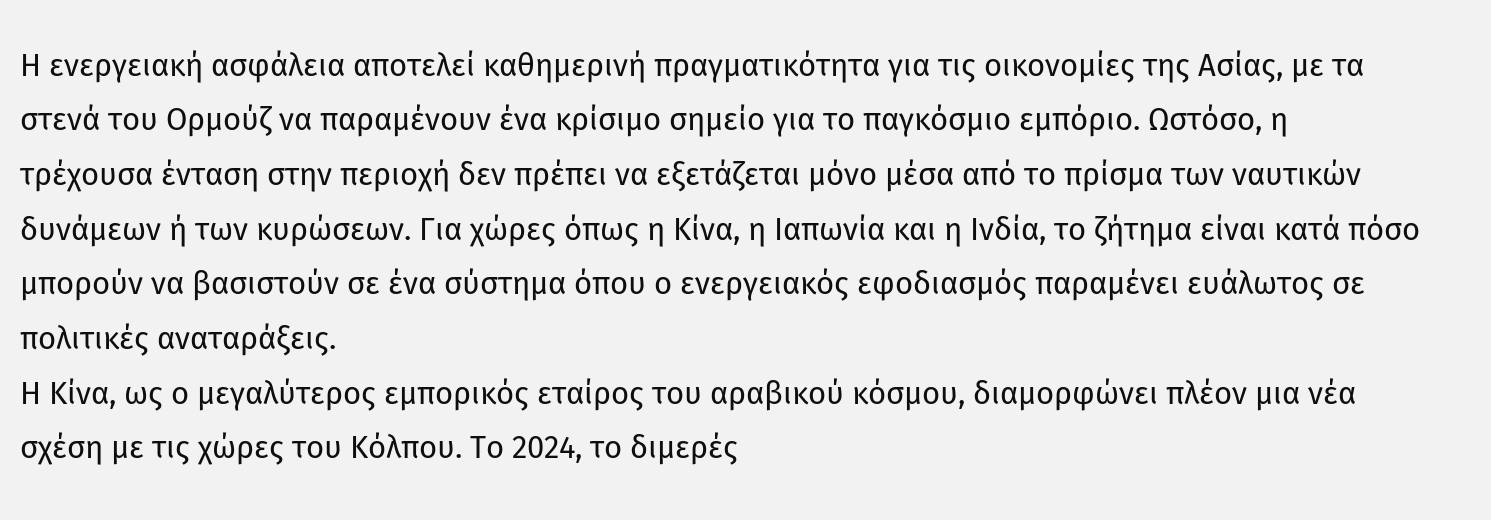Η ενεργειακή ασφάλεια αποτελεί καθημερινή πραγματικότητα για τις οικονομίες της Ασίας, με τα στενά του Ορμούζ να παραμένουν ένα κρίσιμο σημείο για το παγκόσμιο εμπόριο. Ωστόσο, η τρέχουσα ένταση στην περιοχή δεν πρέπει να εξετάζεται μόνο μέσα από το πρίσμα των ναυτικών δυνάμεων ή των κυρώσεων. Για χώρες όπως η Κίνα, η Ιαπωνία και η Ινδία, το ζήτημα είναι κατά πόσο μπορούν να βασιστούν σε ένα σύστημα όπου ο ενεργειακός εφοδιασμός παραμένει ευάλωτος σε πολιτικές αναταράξεις.
Η Κίνα, ως ο μεγαλύτερος εμπορικός εταίρος του αραβικού κόσμου, διαμορφώνει πλέον μια νέα σχέση με τις χώρες του Κόλπου. Το 2024, το διμερές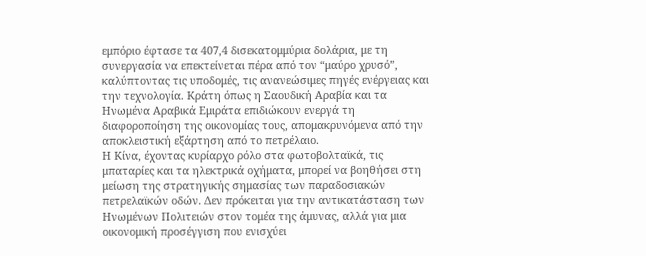εμπόριο έφτασε τα 407,4 δισεκατομμύρια δολάρια, με τη συνεργασία να επεκτείνεται πέρα από τον “μαύρο χρυσό”, καλύπτοντας τις υποδομές, τις ανανεώσιμες πηγές ενέργειας και την τεχνολογία. Κράτη όπως η Σαουδική Αραβία και τα Ηνωμένα Αραβικά Εμιράτα επιδιώκουν ενεργά τη διαφοροποίηση της οικονομίας τους, απομακρυνόμενα από την αποκλειστική εξάρτηση από το πετρέλαιο.
Η Κίνα, έχοντας κυρίαρχο ρόλο στα φωτοβολταϊκά, τις μπαταρίες και τα ηλεκτρικά οχήματα, μπορεί να βοηθήσει στη μείωση της στρατηγικής σημασίας των παραδοσιακών πετρελαϊκών οδών. Δεν πρόκειται για την αντικατάσταση των Ηνωμένων Πολιτειών στον τομέα της άμυνας, αλλά για μια οικονομική προσέγγιση που ενισχύει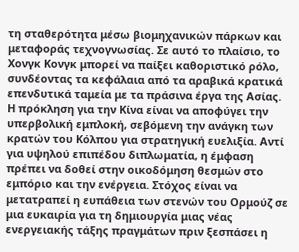τη σταθερότητα μέσω βιομηχανικών πάρκων και μεταφοράς τεχνογνωσίας. Σε αυτό το πλαίσιο, το Χονγκ Κονγκ μπορεί να παίξει καθοριστικό ρόλο, συνδέοντας τα κεφάλαια από τα αραβικά κρατικά επενδυτικά ταμεία με τα πράσινα έργα της Ασίας.
Η πρόκληση για την Κίνα είναι να αποφύγει την υπερβολική εμπλοκή, σεβόμενη την ανάγκη των κρατών του Κόλπου για στρατηγική ευελιξία. Αντί για υψηλού επιπέδου διπλωματία, η έμφαση πρέπει να δοθεί στην οικοδόμηση θεσμών στο εμπόριο και την ενέργεια. Στόχος είναι να μετατραπεί η ευπάθεια των στενών του Ορμούζ σε μια ευκαιρία για τη δημιουργία μιας νέας ενεργειακής τάξης πραγμάτων πριν ξεσπάσει η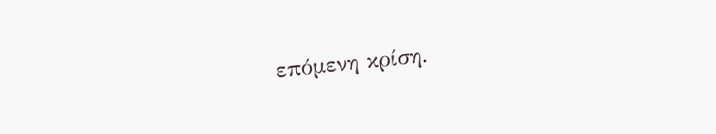επόμενη κρίση.